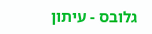גלובס - עיתון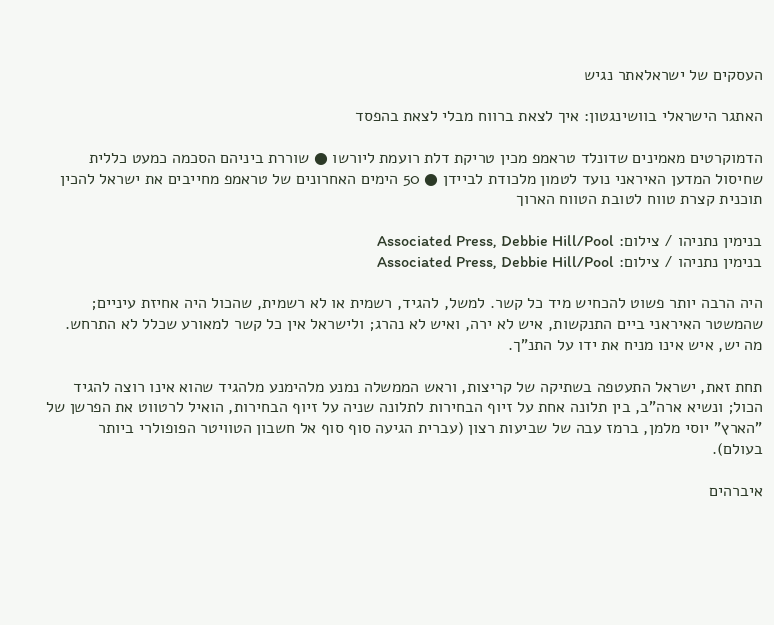העסקים של ישראלאתר נגיש

האתגר הישראלי בוושינגטון: איך לצאת ברווח מבלי לצאת בהפסד

הדמוקרטים מאמינים שדונלד טראמפ מכין טריקת דלת רועמת ליורשו ● שוררת ביניהם הסכמה כמעט כללית שחיסול המדען האיראני נועד לטמון מלכודת לביידן ● 50 הימים האחרונים של טראמפ מחייבים את ישראל להכין תוכנית קצרת טווח לטובת הטווח הארוך

בנימין נתניהו / צילום: Associated Press, Debbie Hill/Pool
בנימין נתניהו / צילום: Associated Press, Debbie Hill/Pool

היה הרבה יותר פשוט להכחיש מיד כל קשר. למשל, להגיד, רשמית או לא רשמית, שהכול היה אחיזת עיניים; שהמשטר האיראני ביים התנקשות, איש לא ירה, ואיש לא נהרג; ולישראל אין כל קשר למאורע שכלל לא התרחש. מה יש, איש אינו מניח את ידו על התנ"ך.

תחת זאת, ישראל התעטפה בשתיקה של קריצות, וראש הממשלה נמנע מלהימנע מלהגיד שהוא אינו רוצה להגיד הכול; ונשיא ארה"ב, בין תלונה אחת על זיוף הבחירות לתלונה שניה על זיוף הבחירות, הואיל לרטווט את הפרשן של "הארץ" יוסי מלמן, ברמז עבה של שביעות רצון (עברית הגיעה סוף סוף אל חשבון הטוויטר הפופולרי ביותר בעולם).

איברהים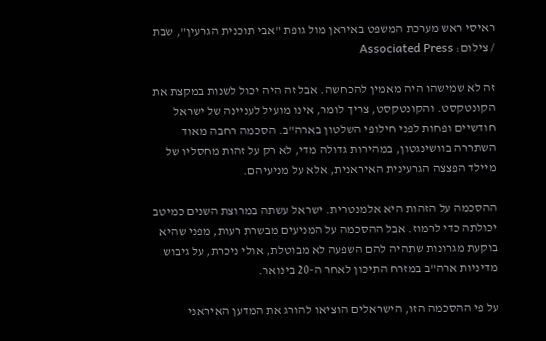ראיסי ראש מערכת המשפט באיראן מול גופת "אבי תוכנית הגרעין", שבת / צילום: Associated Press

זה לא שמישהו היה מאמין להכחשה. אבל זה היה יכול לשנות במקצת את הקונטקסט. והקונטקסט, צריך לומר, אינו מועיל לעניינה של ישראל חודשיים ופחות לפני חילופי השלטון בארה"ב. הסכמה רחבה מאוד השתררה בוושינגטון, במהירות גדולה מדי, לא רק על זהות מחסליו של מיילד הפצצה הגרעינית האיראנית, אלא על מניעיהם.

ההסכמה על הזהות היא אלמנטרית. ישראל עשתה במרוצת השנים כמיטב יכולתה כדי לרמוז. אבל ההסכמה על המניעים מבשרת רעות, מפני שהיא בוקעת מגרונות שתהיה להם השפעה לא מבוטלת, אולי ניכרת, על גיבוש מדיניות ארה"ב במזרח התיכון לאחר ה-20 בינואר.

על פי ההסכמה הזו, הישראלים הוציאו להורג את המדען האיראני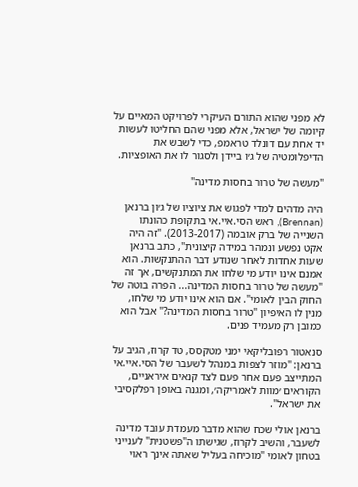לא מפני שהוא התורם העיקרי לפרויקט המאיים על קיומה של ישראל, אלא מפני שהם החליטו לעשות יד אחת עם דונלד טראמפ, כדי לשבש את הדיפלומטיה של ג׳ו ביידן ולסגור לו את האופציות.

"מעשה של טרור בחסות מדינה"

היה מדהים למדי לפגוש את ציוציו של ג׳ון ברנאן (Brennan), ראש הסי.איי.אי בתקופת כהונתו השנייה של ברק אובמה (2013-2017). "זה היה אקט נפשע ונמהר במידה קיצונית", כתב ברנאן שעות אחדות לאחר שנודע דבר ההתנקשות. הוא אמנם אינו יודע מי שלחו את המתנקשים, אך זה "מעשה של טרור בחסות המדינה... הפרה בוטה של החוק הבין לאומי". אם הוא אינו יודע מי שלחו, מנין לו האיפיון "טרור בחסות המדינה?" אבל הוא כמובן רק מעמיד פנים.

סנאטור רפובליקאי ימני מטקסס, טד קרוז, הגיב על ברנאן: "מוזר לצפות במנהל לשעבר של הסי.איי.אי המתייצב פעם אחר פעם לצד קנאים איראניים, הקוראים ׳מוות לאמריקה׳, ומגנה באופן רפלקסיבי את ישראל".

ברנאן אולי שכח שהוא מדבר מעמדת עובד מדינה לשעבר, והשיב לקרוז, שגישתו ה"פשטנית" לענייני בטחון לאומי "מוכיחה בעליל שאתה אינך ראוי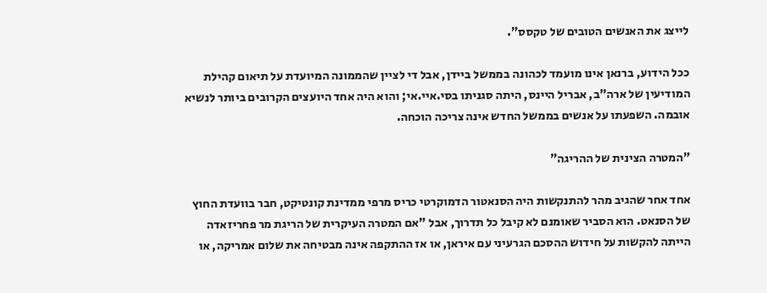לייצג את האנשים הטובים של טקסס".

ככל הידוע, ברנאן אינו מועמד לכהונה בממשל ביידן, אבל די לציין שהממונה המיועדת על תיאום קהילת המודיעין של ארה"ב, אבריל היינס, היתה סגניתו בסי.איי.אי; והוא היה אחד היועצים הקרובים ביותר לנשיא אובמה. השפעתו על אנשים בממשל החדש אינה צריכה הוכחה.

"המטרה הצינית של ההריגה"

אחד אחר שהגיב מהר להתנקשות היה הסנאטור הדמוקרטי כריס מרפי ממדינת קונטיקט, חבר בוועדת החוץ של הסנאט. הוא הסביר שאומנם לא קיבל כל תדרוך, אבל "אם המטרה העיקרית של הריגת מר פחריזאדה הייתה להקשות על חידוש ההסכם הגרעיני עם איראן, או אז ההתקפה אינה מבטיחה את שלום אמריקה, או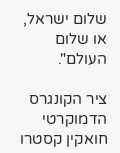שלום ישראל, או שלום העולם".

ציר הקונגרס הדמוקרטי חואקין קסטרו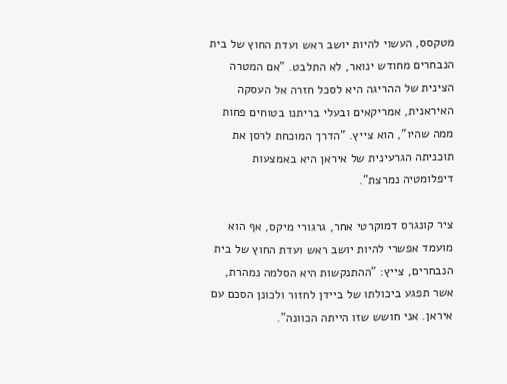מטקסס, העשוי להיות יושב ראש ועדת החוץ של בית הנבחרים מחודש ינואר, לא התלבט. "אם המטרה הצינית של ההריגה היא לסכל חזרה אל העסקה האיראנית, אמריקאים ובעלי בריתנו בטוחים פחות ממה שהיו", הוא צייץ. "הדרך המוכחת לרסן את תוכניתה הגרעינית של איראן היא באמצעות דיפלומטיה נמרצת".

ציר קונגרס דמוקרטי אחר, גרגורי מיקס, אף הוא מועמד אפשרי להיות יושב ראש ועדת החוץ של בית הנבחרים, צייץ: "ההתנקשות היא הסלמה נמהרת, אשר תפגע ביכולתו של ביידן לחזור ולכונן הסכם עם איראן. אני חושש שזו הייתה הכוונה".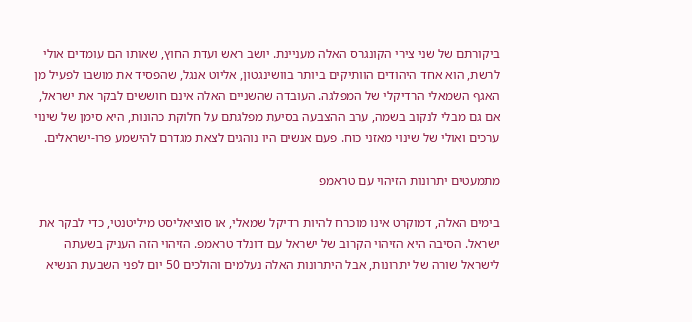ביקורתם של שני צירי הקונגרס האלה מעניינת. יושב ראש ועדת החוץ, שאותו הם עומדים אולי לרשת, הוא אחד היהודים הוותיקים ביותר בוושינגטון, אליוט אנגל, שהפסיד את מושבו לפעיל מן האגף השמאלי הרדיקלי של המפלגה. העובדה שהשניים האלה אינם חוששים לבקר את ישראל, אם גם מבלי לנקוב בשמה, ערב ההצבעה בסיעת מפלגתם על חלוקת כהונות, היא סימן של שינוי ערכים ואולי של שינוי מאזני כוח. פעם אנשים היו נוהגים לצאת מגדרם להישמע פרו-ישראלים.

מתמעטים יתרונות הזיהוי עם טראמפ

בימים האלה, דמוקרט אינו מוכרח להיות רדיקל שמאלי, או סוציאליסט מיליטנטי, כדי לבקר את ישראל. הסיבה היא הזיהוי הקרוב של ישראל עם דונלד טראמפ. הזיהוי הזה העניק בשעתה לישראל שורה של יתרונות, אבל היתרונות האלה נעלמים והולכים 50 יום לפני השבעת הנשיא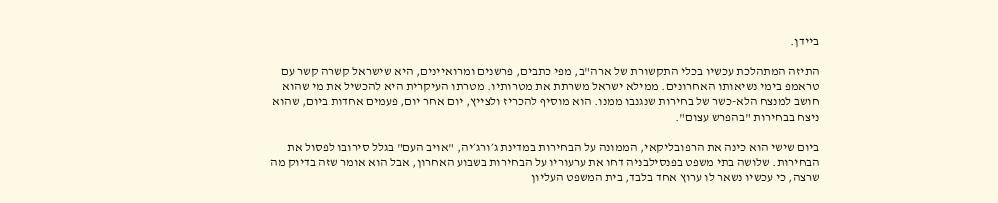ביידן.

התיזה המתהלכת עכשיו בכלי התקשורת של ארה"ב, מפי כתבים, פרשנים ומרואיינים, היא שישראל קשרה קשר עם טראמפ בימי נשיאותו האחרונים. ממילא ישראל משרתת את מטרותיו. מטרתו העיקרית היא להכשיל את מי שהוא חושב למנצח הלא-כשר של בחירות שנגנבו ממנו. הוא מוסיף להכריז ולצייץ, יום אחר יום, פעמים אחדות ביום, שהוא ניצח בבחירות "בהפרש עצום".

ביום שישי הוא כינה את הרפובליקאי, הממונה על הבחירות במדינת ג׳ורג׳יה, "אויב העם" בגלל סירובו לפסול את הבחירות. שלושה בתי משפט בפנסילבניה דחו את ערעוריו על הבחירות בשבוע האחרון, אבל הוא אומר שזה בדיוק מה שרצה, כי עכשיו נשאר לו ערוץ אחד בלבד, בית המשפט העליון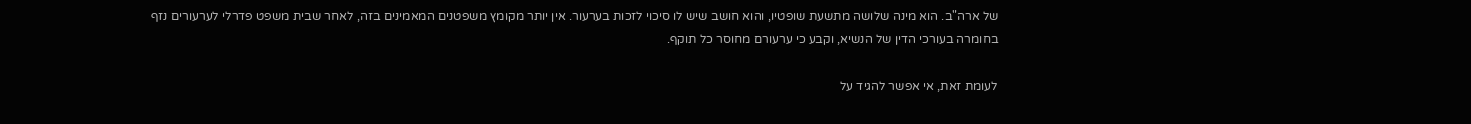של ארה"ב. הוא מינה שלושה מתשעת שופטיו, והוא חושב שיש לו סיכוי לזכות בערעור. אין יותר מקומץ משפטנים המאמינים בזה, לאחר שבית משפט פדרלי לערעורים נזף בחומרה בעורכי הדין של הנשיא, וקבע כי ערעורם מחוסר כל תוקף.

לעומת זאת, אי אפשר להגיד על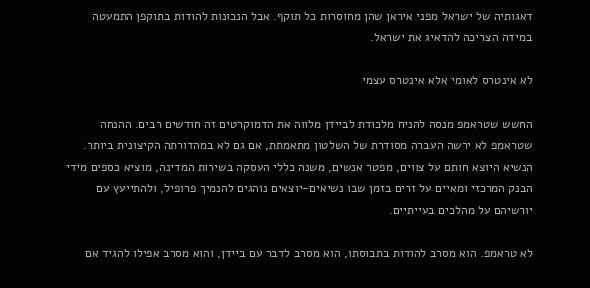דאגותיה של ישראל מפני איראן שהן מחוסרות כל תוקף. אבל הנכונות להודות בתוקפן התמעטה במידה הצריכה להדאיג את ישראל.

לא אינטרס לאומי אלא אינטרס עצמי

החשש שטראמפ מנסה להניח מלכודת לביידן מלווה את הדמוקרטים זה חודשים רבים. ההנחה שטראמפ לא ירשה העברה מסודרת של השלטון מתאמתת, אם גם לא במהדורתה הקיצונית ביותר. הנשיא היוצא חותם על צווים, מפטר אנשים, משנה כללי העסקה בשירות המדינה, מוציא כספים מידי הבנק המרכזי ומאיים על זרים בזמן שבו נשיאים-יוצאים נוהגים להנמיך פרופיל, ולהתייעץ עם יורשיהם על מהלכים בעייתיים.

לא טראמפ. הוא מסרב להודות בתבוסתו, הוא מסרב לדבר עם ביידן, והוא מסרב אפילו להגיד אם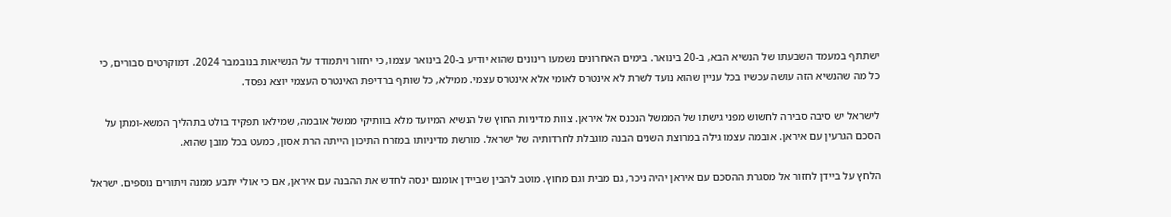ישתתף במעמד השבעתו של הנשיא הבא, ב-20 בינואר. בימים האחרונים נשמעו רינונים שהוא יודיע ב-20 בינואר עצמו, כי יחזור ויתמודד על הנשיאות בנובמבר 2024. דמוקרטים סבורים, כי כל מה שהנשיא הזה עושה עכשיו בכל עניין שהוא נועד לשרת לא אינטרס לאומי אלא אינטרס עצמי. ממילא, כל שותף ברדיפת האינטרס העצמי יוצא נפסד.

לישראל יש סיבה סבירה לחשוש מפני גישתו של הממשל הנכנס אל איראן. צוות מדיניות החוץ של הנשיא המיועד מלא בוותיקי ממשל אובמה, שמילאו תפקיד בולט בתהליך המשא-ומתן על הסכם הגרעין עם איראן. אובמה עצמו גילה במרוצת השנים הבנה מוגבלת לחרדותיה של ישראל. מורשת מדיניותו במזרח התיכון הייתה הרת אסון, כמעט בכל מובן שהוא.

הלחץ על ביידן לחזור אל מסגרת ההסכם עם איראן יהיה ניכר, גם מבית וגם מחוץ. מוטב להבין שביידן אומנם ינסה לחדש את ההבנה עם איראן, אם כי אולי יתבע ממנה ויתורים נוספים. ישראל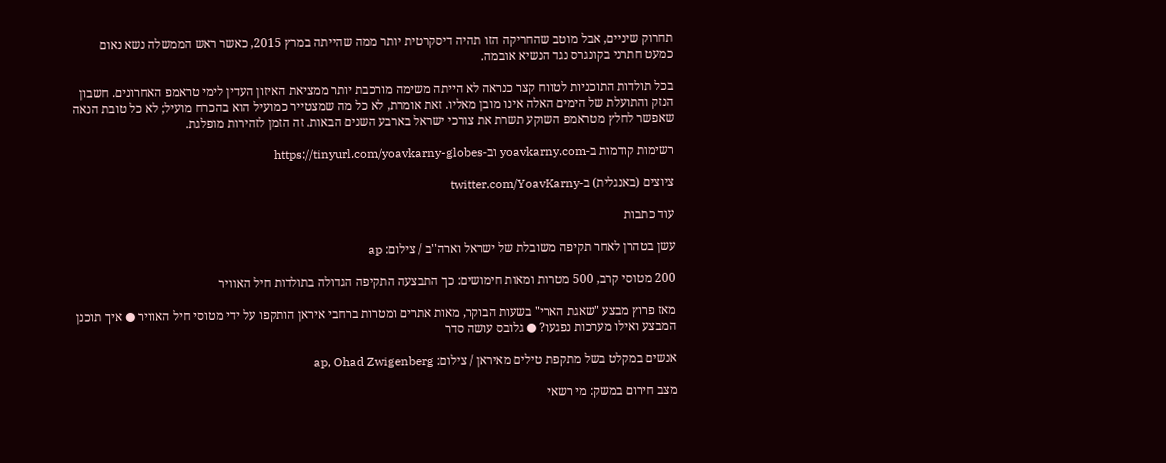תחרוק שיניים, אבל מוטב שהחריקה הזו תהיה דיסקרטית יותר ממה שהייתה במרץ 2015, כאשר ראש הממשלה נשא נאום כמעט חתרני בקונגרס נגד הנשיא אובמה.

בכל תולדות התוכניות לטווח קצר כנראה לא הייתה משימה מורכבת יותר ממציאת האיזון העדין לימי טראמפ האחרונים. חשבון הנזק והתועלת של הימים האלה אינו מובן מאליו. זאת אומרת, לא כל מה שמצטייר כמועיל הוא בהכרח מועיל; לא כל טובת הנאה שאפשר לחלץ מטראמפ השוקע תשרת את צורכי ישראל בארבע השנים הבאות. זה הזמן לזהירות מופלגת.

רשימות קודמות ב-yoavkarny.com וב-https://tinyurl.com/yoavkarny-globes

ציוצים (באנגלית) ב-twitter.com/YoavKarny

עוד כתבות

עשן בטהרן לאחר תקיפה משובלת של ישראל וארה''ב / צילום: ap

200 מטוסי קרב, 500 מטרות ומאות חימושים: כך התבצעה התקיפה הגדולה בתולדות חיל האוויר

מאז פרוץ מבצע "שאגת הארי" בשעות הבוקר, מאות אתרים ומטרות ברחבי איראן הותקפו על ידי מטוסי חיל האוויר ● איך תוכנן המבצע ואילו מערכות נפגעו? ● גלובס עושה סדר

אנשים במקלט בשל מתקפת טילים מאיראן / צילום: ap, Ohad Zwigenberg

מצב חירום במשק: מי רשאי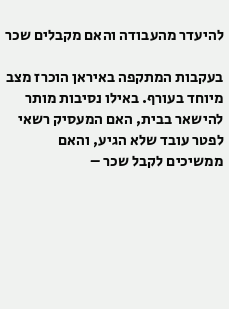להיעדר מהעבודה והאם מקבלים שכר

בעקבות המתקפה באיראן הוכרז מצב מיוחד בעורף. באילו נסיבות מותר להישאר בבית, האם המעסיק רשאי לפטר עובד שלא הגיע, והאם ממשיכים לקבל שכר –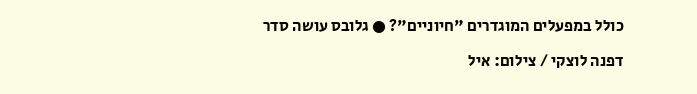כולל במפעלים המוגדרים "חיוניים"? ● גלובס עושה סדר

דפנה לוצקי / צילום: איל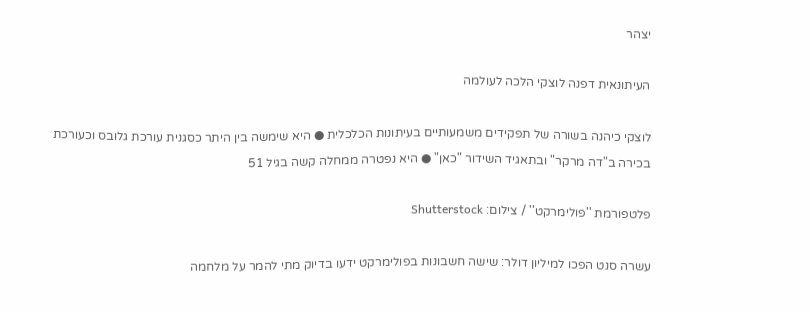יצהר

העיתונאית דפנה לוצקי הלכה לעולמה

לוצקי כיהנה בשורה של תפקידים משמעותיים בעיתונות הכלכלית ● היא שימשה בין היתר כסגנית עורכת גלובס וכעורכת בכירה ב"דה מרקר" ובתאגיד השידור "כאן" ● היא נפטרה ממחלה קשה בגיל 51

פלטפורמת ''פולימרקט'' / צילום: Shutterstock

עשרה סנט הפכו למיליון דולר: שישה חשבונות בפולימרקט ידעו בדיוק מתי להמר על מלחמה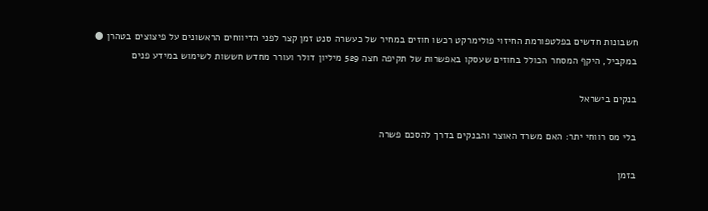חשבונות חדשים בפלטפורמת החיזוי פולימרקט רכשו חוזים במחיר של כעשרה סנט זמן קצר לפני הדיווחים הראשונים על פיצוצים בטהרן ● במקביל, היקף המסחר הכולל בחוזים שעסקו באפשרות של תקיפה חצה 529 מיליון דולר ועורר מחדש חששות לשימוש במידע פנים

בנקים בישראל

בלי מס רווחי יתר: האם משרד האוצר והבנקים בדרך להסכם פשרה

בזמן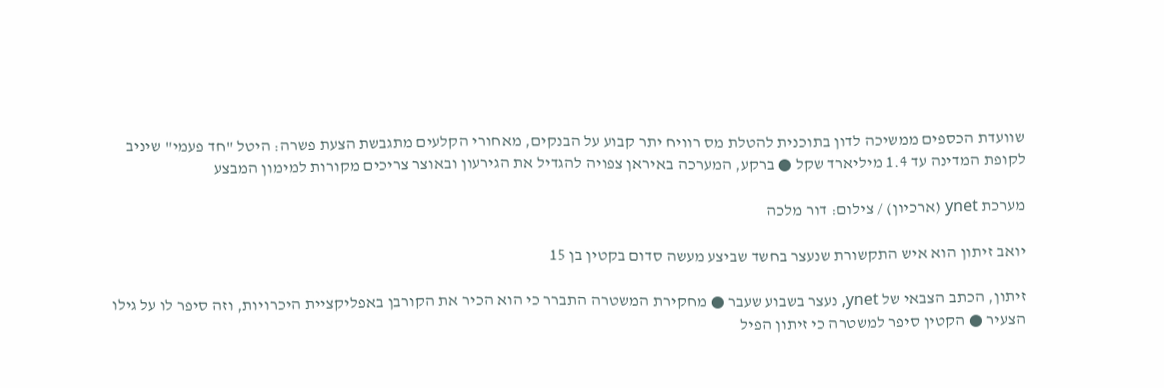שוועדת הכספים ממשיכה לדון בתוכנית להטלת מס רוויח יתר קבוע על הבנקים, מאחורי הקלעים מתגבשת הצעת פשרה: היטל "חד פעמי" שיניב לקופת המדינה עד 1.4 מיליארד שקל ● ברקע, המערכה באיראן צפויה להגדיל את הגירעון ובאוצר צריכים מקורות למימון המבצע

מערכת ynet (ארכיון) / צילום: דור מלכה

יואב זיתון הוא איש התקשורת שנעצר בחשד שביצע מעשה סדום בקטין בן 15

זיתון, הכתב הצבאי של ynet, נעצר בשבוע שעבר ● מחקירת המשטרה התברר כי הוא הכיר את הקורבן באפליקציית היכרויות, וזה סיפר לו על גילו הצעיר ● הקטין סיפר למשטרה כי זיתון הפיל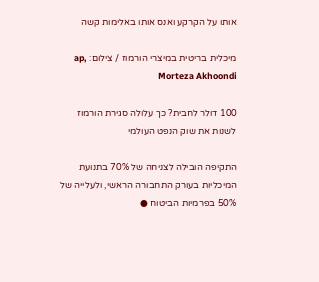אותו על הקרקע ואנס אותו באלימות קשה

מיכלית בריטית במיצרי הורמוז / צילום: ap, Morteza Akhoondi

100 דולר לחבית? כך עלולה סגירת הורמוז לשנות את שוק הנפט העולמי

התקיפה הובילה לצניחה של 70% בתנועת המיכליות בעורק התחבורה הראשי, ולעלייה של 50% בפרמיות הביטוח ●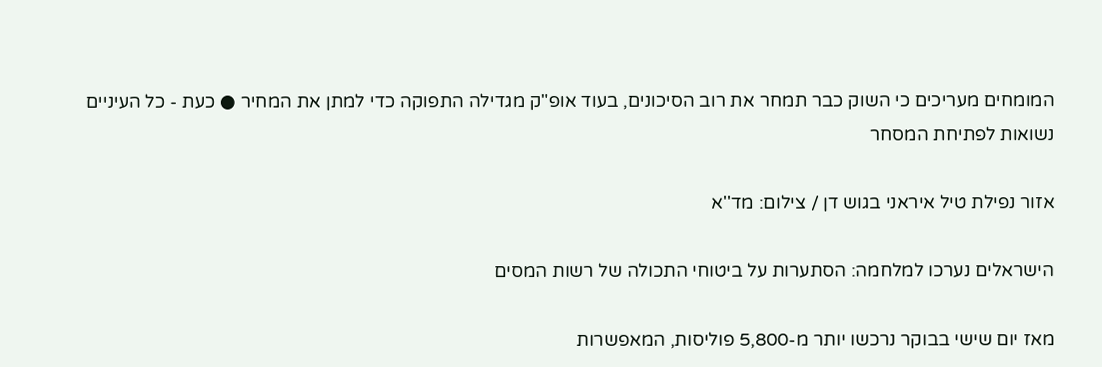המומחים מעריכים כי השוק כבר תמחר את רוב הסיכונים, בעוד אופ"ק מגדילה התפוקה כדי למתן את המחיר ● כעת - כל העיניים נשואות לפתיחת המסחר

אזור נפילת טיל איראני בגוש דן / צילום: מד''א

הישראלים נערכו למלחמה: הסתערות על ביטוחי התכולה של רשות המסים

מאז יום שישי בבוקר נרכשו יותר מ-5,800 פוליסות, המאפשרות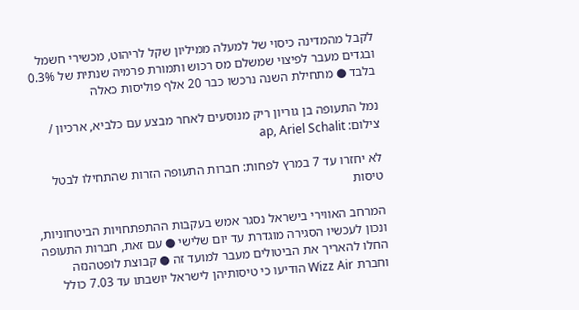לקבל מהמדינה כיסוי של למעלה ממיליון שקל לריהוט, מכשירי חשמל ובגדים מעבר לפיצוי שמשלם מס רכוש ותמורת פרמיה שנתית של 0.3% בלבד ● מתחילת השנה נרכשו כבר 20 אלף פוליסות כאלה

נמל התעופה בן גוריון ריק מנוסעים לאחר מבצע עם כלביא, ארכיון / צילום: ap, Ariel Schalit

לא יחזרו עד 7 במרץ לפחות: חברות התעופה הזרות שהתחילו לבטל טיסות

המרחב האווירי בישראל נסגר אמש בעקבות ההתפתחויות הביטחוניות, ונכון לעכשיו הסגירה מוגדרת עד יום שלישי ● עם זאת, חברות התעופה החלו להאריך את הביטולים מעבר למועד זה ● קבוצת לופטהנזה וחברת Wizz Air הודיעו כי טיסותיהן לישראל יושבתו עד 7.03 כולל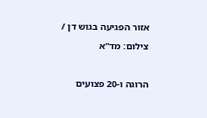אזור הפגיעה בגוש דן / צילום: מד''א

הרוגה ו-20 פצועים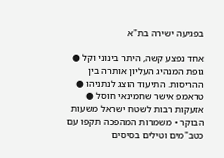בפגיעה ישירה בת"א

אחד נפצע קשה, היתר בינוני וקל ● גופת המנהיג העליון אותרה בין ההריסות. התיעוד הוצג לנתניהו ● טראמפ אישר שחמינאי חוסל ● אזעקות רבות לשטח ישראל משעות הבוקר • משמרות המהפכה תקפו עם כטב"מים וטילים בסיסים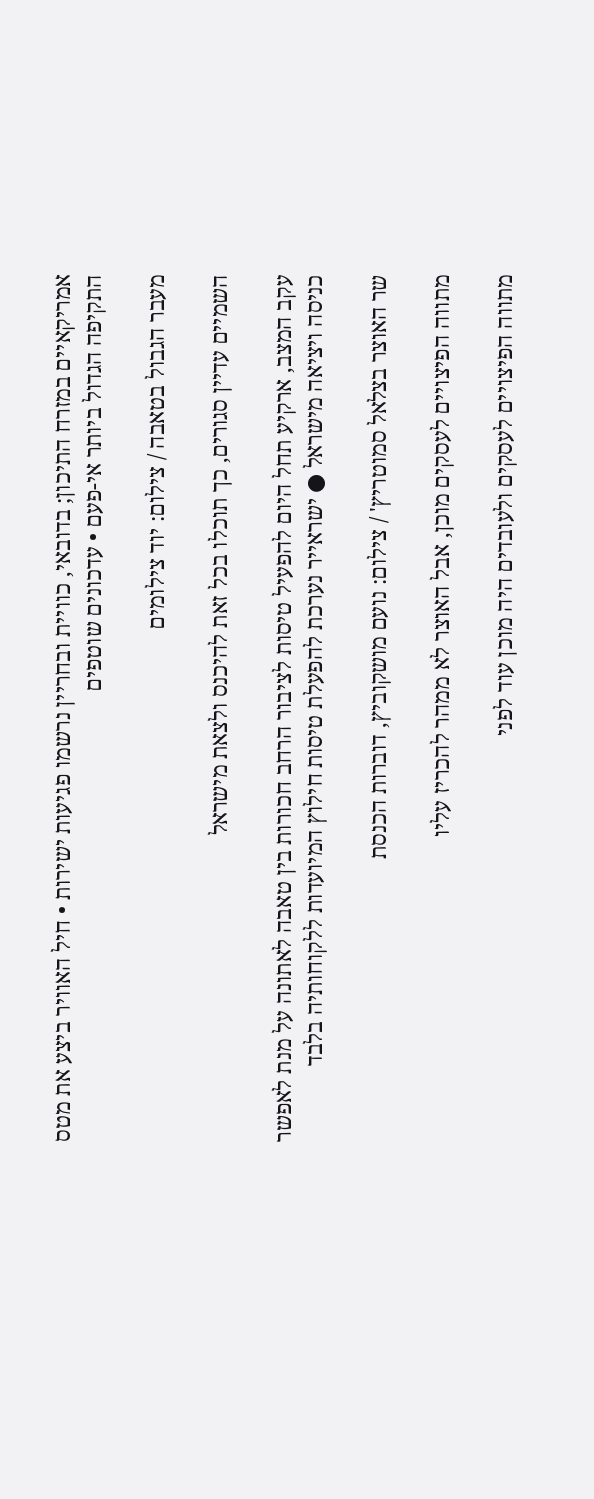אמריקאיים במזרח התיכון; בדובאי, כוויית ובחריין נרשמו פגיעות ישירות • חיל האוויר ביצע את מטס התקיפה הגדול ביותר אי-פעם • עדכונים שוטפים

מעבר הגבול בטאבה / צילום: יוד צילומים

השמיים עדיין סגורים, כך תוכלו בכל זאת להיכנס ולצאת מישראל

עקב המצב, ארקיע תחל היום להפעיל טיסות לציבור הרחב חכורות בין טאבה לאתונה על מנת לאפשר כניסה ויציאה מישראל ● ישראייר נערכת להפעלת טיסות חילוץ המיועדות ללקוחותיה בלבד

שר האוצר בצלאל סמוטריץ' / צילום: נועם מושקוביץ, דוברות הכנסת

מתווה הפיצויים לעסקים מוכן, אבל האוצר לא ממהר להכריז עליו

מתווה הפיצויים לעסקים ולעובדים היה מוכן עוד לפני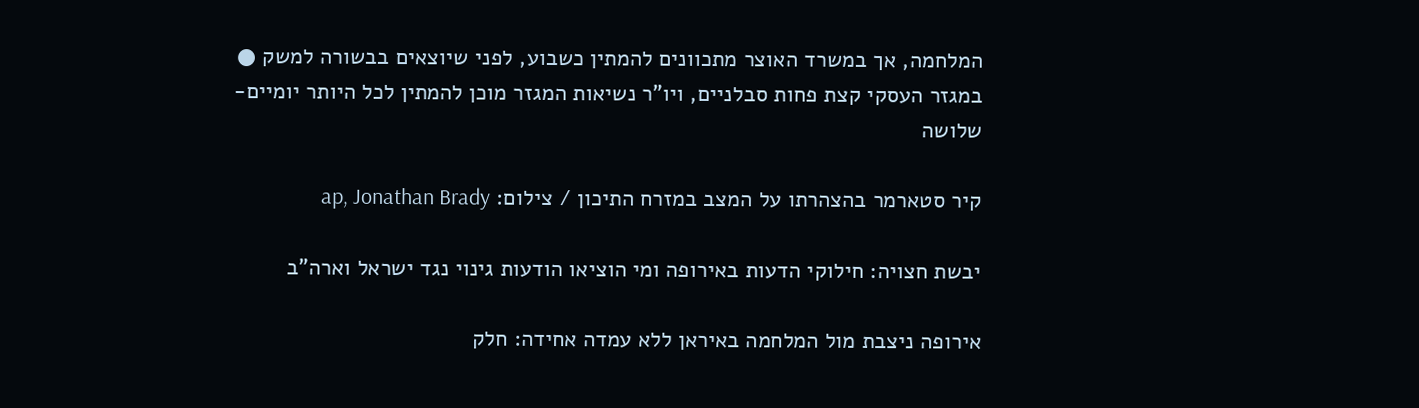המלחמה, אך במשרד האוצר מתכוונים להמתין כשבוע, לפני שיוצאים בבשורה למשק ● במגזר העסקי קצת פחות סבלניים, ויו"ר נשיאות המגזר מוכן להמתין לכל היותר יומיים-שלושה

קיר סטארמר בהצהרתו על המצב במזרח התיכון / צילום: ap, Jonathan Brady

יבשת חצויה: חילוקי הדעות באירופה ומי הוציאו הודעות גינוי נגד ישראל וארה"ב

אירופה ניצבת מול המלחמה באיראן ללא עמדה אחידה: חלק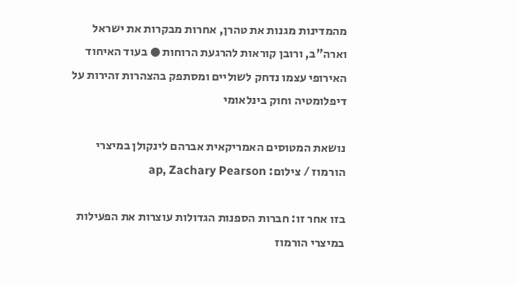מהמדינות מגנות את טהרן, אחרות מבקרות את ישראל וארה"ב, ורובן קוראות להרגעת הרוחות ● בעוד האיחוד האירופי עצמו נדחק לשוליים ומסתפק בהצהרות זהירות על דיפלומטיה וחוק בינלאומי

נושאת המטוסים האמריקאית אברהם לינקולן במיצרי הורמוז / צילום: ap, Zachary Pearson

בזו אחר זו: חברות הספנות הגדולות עוצרות את הפעילות במיצרי הורמוז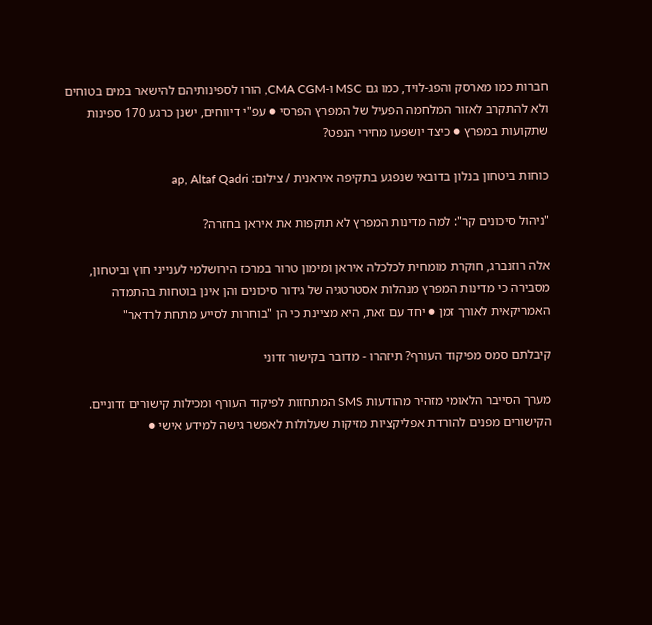חברות כמו מארסק והפג-לויד, כמו גם MSC ו-CMA CGM, הורו לספינותיהם להישאר במים בטוחים ולא להתקרב לאזור המלחמה הפעיל של המפרץ הפרסי ● עפ"י דיווחים, ישנן כרגע 170 ספינות שתקועות במפרץ ● כיצד יושפעו מחירי הנפט?

כוחות ביטחון בנלון בדובאי שנפגע בתקיפה איראנית / צילום: ap, Altaf Qadri

"ניהול סיכונים קר": למה מדינות המפרץ לא תוקפות את איראן בחזרה?

אלה רוזנברג, חוקרת מומחית לכלכלה איראן ומימון טרור במרכז הירושלמי לענייני חוץ וביטחון, מסבירה כי מדינות המפרץ מנהלות אסטרטגיה של גידור סיכונים והן אינן בוטחות בהתמדה האמריקאית לאורך זמן ● יחד עם זאת, היא מציינת כי הן "בוחרות לסייע מתחת לרדאר"

קיבלתם סמס מפיקוד העורף? תיזהרו - מדובר בקישור זדוני

מערך הסייבר הלאומי מזהיר מהודעות SMS המתחזות לפיקוד העורף ומכילות קישורים זדוניים. הקישורים מפנים להורדת אפליקציות מזיקות שעלולות לאפשר גישה למידע אישי ●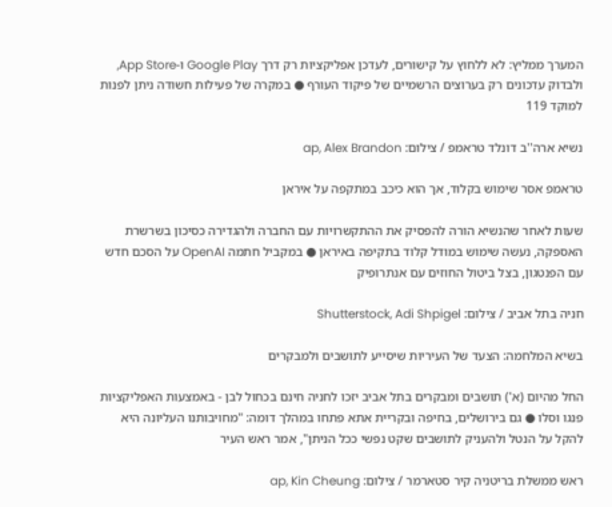המערך ממליץ: לא ללחוץ על קישורים, לעדכן אפליקציות רק דרך Google Play ו-App Store, ולבדוק עדכונים רק בערוצים הרשמיים של פיקוד העורף ● במקרה של פעילות חשודה ניתן לפנות למוקד 119

נשיא ארה''ב דונלד טראמפ / צילום: ap, Alex Brandon

טראמפ אסר שימוש בקלוד, אך הוא כיכב במתקפה על איראן

שעות לאחר שהנשיא הורה להפסיק את ההתקשרויות עם החברה ולהגדירה כסיכון בשרשרת האספקה, נעשה שימוש במודל קלוד בתקיפה באיראן ● במקביל חתמה OpenAI על הסכם חדש עם הפנטגון, בצל ביטול החוזים עם אנתרופיק

חניה בתל אביב / צילום: Shutterstock, Adi Shpigel

בשיא המלחמה: הצעד של העיריות שיסייע לתושבים ולמבקרים

החל מהיום (א') תושבים ומבקרים בתל אביב יזכו לחניה חינם בכחול לבן - באמצעות האפליקציות פנגו וסלו ● גם בירושלים, בחיפה ובקריית אתא פתחו במהלך דומה: "מחויבותנו העליונה היא להקל על הנטל ולהעניק לתושבים שקט נפשי ככל הניתן", אמר ראש העיר

ראש ממשלת בריטניה קיר סטארמר / צילום: ap, Kin Cheung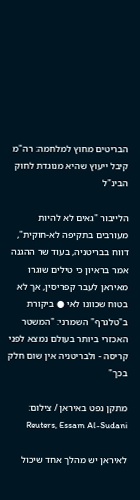הבריטים מחוץ למלחמה: רה"מ קיבל ייעוץ שהיא מנוגדת לחוק הבינ"ל

הלייבור "גאים לא להיות מעורבים בתקיפה לא-חוקית", דווח בבריטניה, בעוד שר ההגנה אמר בראיון כי טילים שוגרו מאיראן לעבר קפריסין, אך לא בטוח שכוונו לאי ● ביקורת ב"טלגרף" השמרני: "המשטר האכזרי ביותר בעולם נמצא לפני קריסה - ולבריטניה אין שום חלק בכך"

מתקן נפט באיראן / צילום: Reuters, Essam Al-Sudani

לאיראן יש מהלך אחד שיכול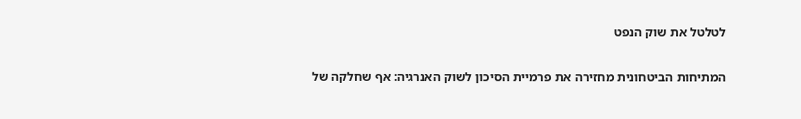לטלטל את שוק הנפט

המתיחות הביטחונית מחזירה את פרמיית הסיכון לשוק האנרגיה: אף שחלקה של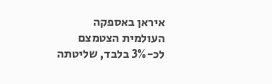איראן באספקה העולמית הצטמצם לכ-3% בלבד, שליטתה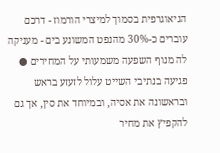הגיאוגרפית בסמוך למיצרי הורמוז - דרכם עוברים כ-30% מהנפט המשונע בים - מעניקה לה מנוף השפעה משמעותי על המחירים ● פגיעה בנתיבי השייט עלול לזעזע בראש ובראשונה את אסיה, ובמיוחד את סין, אך גם להקפיץ את מחיר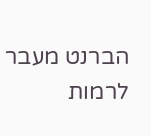הברנט מעבר לרמות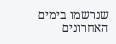שנרשמו בימים האחרונים